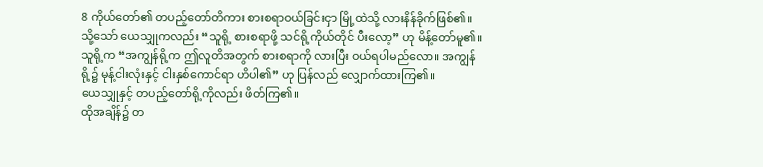8 ကိုယ်တော်၏ တပည့်တော်တိကား စားစရာဝယ်ခြင်းငှာ မြို့ထဲသို့ လားနိန်ခိုက်ဖြစ်၏။
သို့သော် ယေသျှုကလည်း “သူရို့ စားစရာဖို့ သင်ရို့ကိုယ်တိုင် ပီးလော့” ဟု မိန့်တော်မူ၏။ သူရို့က “အကျွန်ရို့က ဤလူတိအတွက် စားစရာကို လားပြီး ဝယ်ရပါမည်လော။ အကျွန်ရို့၌ မုန့်ငါးလုံးနှင့် ငါးနှစ်ကောင်ရာ ဟိပါ၏” ဟု ပြန်လည် လျှောက်ထားကြ၏။
ယေသျှုနှင့် တပည့်တော်ရို့ကိုလည်း ဖိတ်ကြ၏။
ထိုအချိန်၌ တ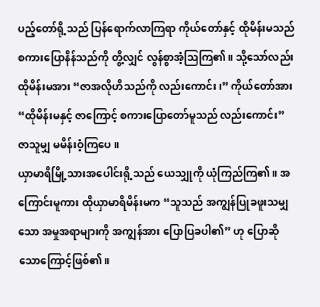ပည့်တော်ရို့သည် ပြန်ရောက်လာကြရာ ကိုယ်တော်နှင့် ထိုမိန်းမသည် စကားပြောနိန်သည်ကို တွိ့လျှင် လွန်စွာအံ့ဩကြ၏။ သို့သော်လည်း ထိုမိန်းမအား “ဇာအလိုဟိသည်ကို လည်းကောင်း၊” ကိုယ်တော်အား “ထိုမိန်းမနှင့် ဇာကြောင့် စကားပြောတော်မူသည် လည်းကောင်း” ဇာသူမျှ မမိန်းဝံ့ကြပေ။
ယှာမာရိမြို့သားအပေါင်းရို့သည် ယေသျှုကို ယုံကြည်ကြ၏။ အကြောင်းမူကား ထိုယှာမာရိမိန်းမက “သူသည် အကျွန်ပြုခဖူးသမျှသော အမှုအရာများကို အကျွန်အား ပြောပြခပါ၏” ဟု ပြောဆိုသောကြောင့်ဖြစ်၏။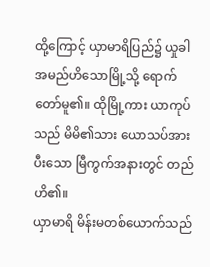ထို့ကြောင့် ယှာမာရိပြည်၌ ယှုခါ အမည်ဟိသောမြို့သို့ ရောက်တော်မူ၏။ ထိုမြို့ကား ယာကုပ်သည် မိမိ၏သား ယောသပ်အား ပီးသော မြီကွက်အနားတွင် တည်ဟိ၏။
ယှာမာရိ မိန်းမတစ်ယောက်သည်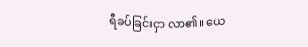ရီခပ်ခြင်းငှာ လာ၏။ ယေ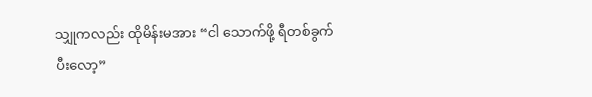သျှုကလည်း ထိုမိန်းမအား “ငါ သောက်ဖို့ ရီတစ်ခွက် ပီးလော့”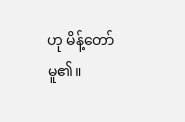ဟု မိန့်တော်မူ၏။